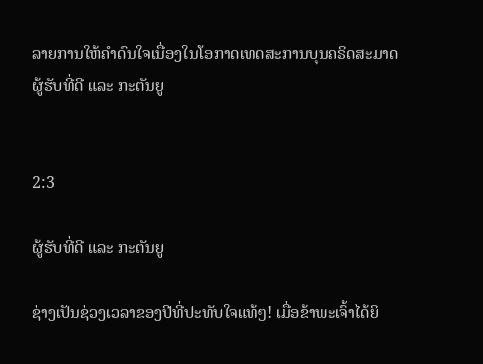ລາຍການໃຫ້ຄຳດົນໃຈເນື່ອງໃນໂອກາດເທດສະການບຸນຄຣິດສະມາດ
ຜູ້ຮັບທີ່ດີ ແລະ ກະຕັນຍູ


2:3

ຜູ້ຮັບທີ່ດີ ແລະ ກະຕັນຍູ

ຊ່າງເປັນຊ່ວງເວລາຂອງປີທີ່ປະທັບໃຈແທ້ໆ! ເມື່ອຂ້າພະເຈົ້າໄດ້ຍິ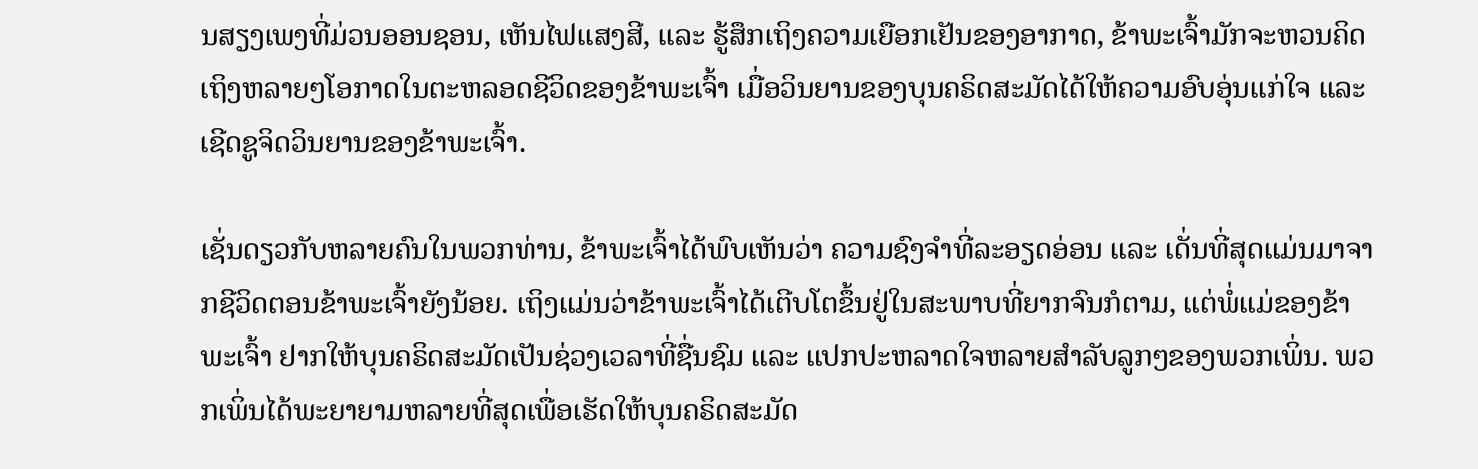ນສຽງເພງທີ່ມ່ວນອອນຊອນ, ເຫັນໄຟແສງສີ, ແລະ ຮູ້ສຶກເຖິງຄວາມເຍືອກເຢັນຂອງອາກາດ, ຂ້າພະເຈົ້າມັກຈະຫວນຄິດເຖິງຫລາຍໆໂອກາດໃນຕະຫລອດຊີວິດຂອງຂ້າພະເຈົ້າ ເມື່ອວິນຍານຂອງບຸນຄຣິດສະມັດໄດ້ໃຫ້ຄວາມອົບອຸ່ນແກ່ໃຈ ແລະ ເຊີດຊູຈິດວິນຍານຂອງຂ້າພະເຈົ້າ.

ເຊັ່ນດຽວກັບຫລາຍຄົນໃນພວກທ່ານ, ຂ້າພະເຈົ້າໄດ້ພົບເຫັນວ່າ ຄວາມຊົງຈຳທີ່ລະອຽດອ່ອນ ແລະ ເດັ່ນທີ່ສຸດແມ່ນມາຈາກຊີວິດຕອນຂ້າພະເຈົ້າຍັງນ້ອຍ. ເຖິງແມ່ນວ່າຂ້າພະເຈົ້າໄດ້ເຕີບໂຕຂຶ້ນຢູ່ໃນສະພາບທີ່ຍາກຈົນກໍຕາມ, ແຕ່ພໍ່ແມ່ຂອງຂ້າພະເຈົ້າ ຢາກໃຫ້ບຸນຄຣິດສະມັດເປັນຊ່ວງເວລາທີ່ຊື່ນຊົມ ແລະ ແປກປະຫລາດໃຈຫລາຍສຳລັບລູກໆຂອງພວກເພິ່ນ. ພວກເພິ່ນໄດ້ພະຍາຍາມຫລາຍທີ່ສຸດເພື່ອເຮັດໃຫ້ບຸນຄຣິດສະມັດ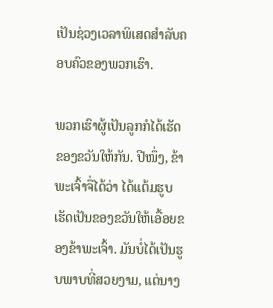ເປັນຊ່ວງເວລາພິເສດສຳລັບຄອບຄົວຂອງພວກເຮົາ.

ພວກເຮົາຜູ້ເປັນລູກກໍໄດ້ເຮັດຂອງຂວັນໃຫ້ກັນ. ປີໜຶ່ງ, ຂ້າພະເຈົ້າຈື່ໄດ້ວ່າ ໄດ້ແຕ້ມຮູບເຮັດເປັນຂອງຂວັນໃຫ້ເອື້ອຍຂອງຂ້າພະເຈົ້າ. ມັນບໍ່ໄດ້ເປັນຮູບພາບທີ່ສວຍງາມ, ແຕ່ນາງ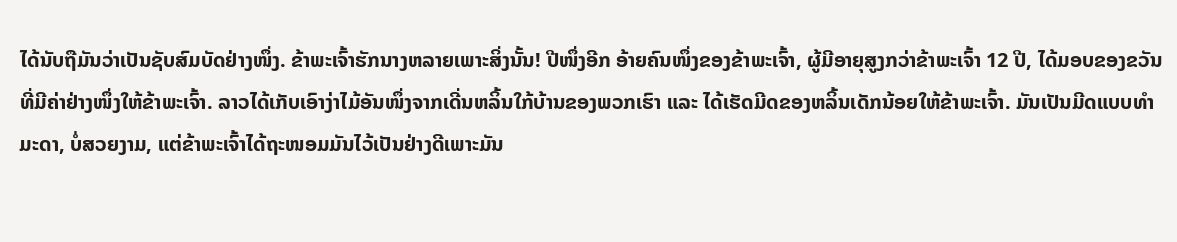ໄດ້ນັບຖືມັນວ່າເປັນຊັບສົມບັດຢ່າງໜຶ່ງ. ຂ້າພະເຈົ້າຮັກນາງຫລາຍເພາະສິ່ງນັ້ນ! ປີໜຶ່ງອີກ ອ້າຍຄົນໜຶ່ງຂອງຂ້າພະເຈົ້າ, ຜູ້ມີອາຍຸສູງກວ່າຂ້າພະເຈົ້າ 12 ປີ, ໄດ້ມອບຂອງຂວັນທີ່ມີຄ່າຢ່າງໜຶ່ງໃຫ້ຂ້າພະເຈົ້າ. ລາວໄດ້ເກັບເອົາງ່າໄມ້ອັນໜຶ່ງຈາກເດີ່ນຫລິ້ນໃກ້ບ້ານຂອງພວກເຮົາ ແລະ ໄດ້ເຮັດມີດຂອງຫລິ້ນເດັກນ້ອຍໃຫ້ຂ້າພະເຈົ້າ. ມັນເປັນມີດແບບທຳມະດາ, ບໍ່ສວຍງາມ, ແຕ່ຂ້າພະເຈົ້າໄດ້ຖະໜອມມັນໄວ້ເປັນຢ່າງດີເພາະມັນ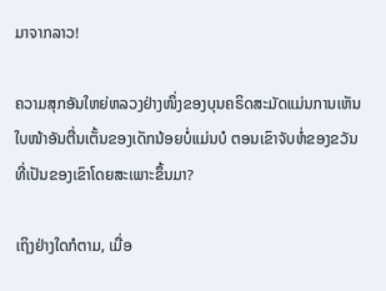ມາຈາກລາວ!

ຄວາມສຸກອັນໃຫຍ່ຫລວງຢ່າງໜຶ່ງຂອງບຸນຄຣິດສະມັດແມ່ນການເຫັນໃບໜ້າອັນຕື່ນເຕັ້ນຂອງເດັກນ້ອຍບໍ່ແມ່ນບໍ ຕອນເຂົາຈັບຫໍ່ຂອງຂວັນທີ່ເປັນຂອງເຂົາໂດຍສະເພາະຂຶ້ນມາ?

ເຖິງຢ່າງໃດກໍຕາມ, ເມື່ອ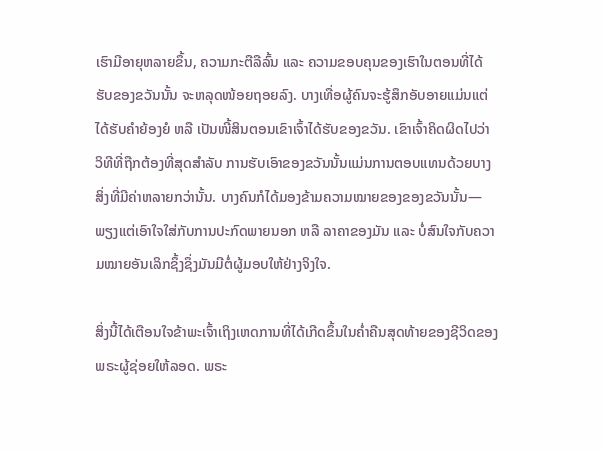ເຮົາມີອາຍຸຫລາຍຂຶ້ນ, ຄວາມກະຕືລືລົ້ນ ແລະ ຄວາມຂອບຄຸນຂອງເຮົາໃນຕອນທີ່ໄດ້ຮັບຂອງຂວັນນັ້ນ ຈະຫລຸດໜ້ອຍຖອຍລົງ. ບາງເທື່ອຜູ້ຄົນຈະຮູ້ສຶກອັບອາຍແມ່ນແຕ່ໄດ້ຮັບຄຳຍ້ອງຍໍ ຫລື ເປັນໜີ້ສິນຕອນເຂົາເຈົ້າໄດ້ຮັບຂອງຂວັນ. ເຂົາເຈົ້າຄິດຜິດໄປວ່າ ວິທີທີ່ຖືກຕ້ອງທີ່ສຸດສຳລັບ ການຮັບເອົາຂອງຂວັນນັ້ນແມ່ນການຕອບແທນດ້ວຍບາງສິ່ງທີ່ມີຄ່າຫລາຍກວ່ານັ້ນ. ບາງຄົນກໍໄດ້ມອງຂ້າມຄວາມໝາຍຂອງຂອງຂວັນນັ້ນ—ພຽງແຕ່ເອົາໃຈໃສ່ກັບການປະກົດພາຍນອກ ຫລື ລາຄາຂອງມັນ ແລະ ບໍ່ສົນໃຈກັບຄວາມໝາຍອັນເລິກຊຶ້ງຊຶ່ງມັນມີຕໍ່ຜູ້ມອບໃຫ້ຢ່າງຈິງໃຈ.

ສິ່ງນີ້ໄດ້ເຕືອນໃຈຂ້າພະເຈົ້າເຖິງເຫດການທີ່ໄດ້ເກີດຂຶ້ນໃນຄ່ຳຄືນສຸດທ້າຍຂອງຊີວິດຂອງພຣະຜູ້ຊ່ອຍໃຫ້ລອດ. ພຣະ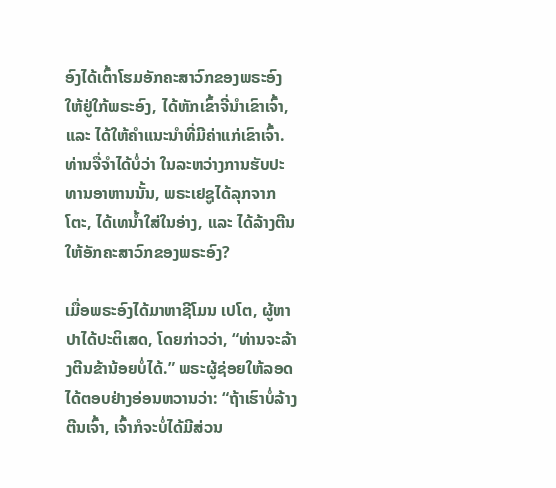ອົງໄດ້ເຕົ້າໂຮມອັກຄະສາວົກຂອງພຣະອົງໃຫ້ຢູ່ໃກ້ພຣະອົງ, ໄດ້ຫັກເຂົ້າຈີ່ນຳເຂົາເຈົ້າ, ແລະ ໄດ້ໃຫ້ຄຳແນະນຳທີ່ມີຄ່າແກ່ເຂົາເຈົ້າ. ທ່ານຈື່ຈຳໄດ້ບໍ່ວ່າ ໃນລະຫວ່າງການຮັບປະທານອາຫານນັ້ນ, ພຣະເຢຊູໄດ້ລຸກຈາກໂຕະ, ໄດ້ເທນ້ຳໃສ່ໃນອ່າງ, ແລະ ໄດ້ລ້າງຕີນໃຫ້ອັກຄະສາວົກຂອງພຣະອົງ?

ເມື່ອພຣະອົງໄດ້ມາຫາຊີໂມນ ເປໂຕ, ຜູ້ຫາປາໄດ້ປະຕິເສດ, ໂດຍກ່າວວ່າ, “ທ່ານຈະລ້າງຕີນຂ້ານ້ອຍບໍ່ໄດ້.” ພຣະຜູ້ຊ່ອຍໃຫ້ລອດໄດ້ຕອບຢ່າງອ່ອນຫວານວ່າ: “ຖ້າເຮົາບໍ່ລ້າງຕີນເຈົ້າ, ເຈົ້າກໍຈະບໍ່ໄດ້ມີສ່ວນ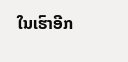ໃນເຮົາອີກ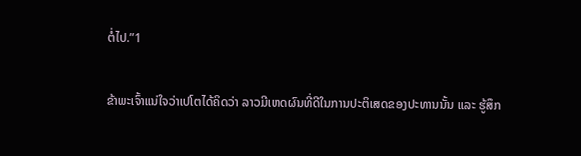ຕໍ່ໄປ.”1

ຂ້າພະເຈົ້າແນ່ໃຈວ່າເປໂຕໄດ້ຄິດວ່າ ລາວມີເຫດຜົນທີ່ດີໃນການປະຕິເສດຂອງປະທານນັ້ນ ແລະ ຮູ້ສຶກ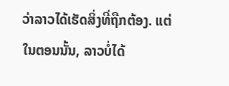ວ່າລາວໄດ້ເຮັດສິ່ງທີ່ຖືກຕ້ອງ. ແຕ່ໃນຕອນນັ້ນ, ລາວບໍ່ໄດ້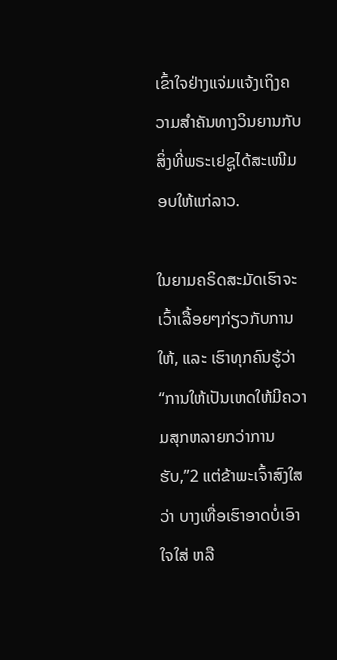ເຂົ້າໃຈຢ່າງແຈ່ມແຈ້ງເຖິງຄວາມສຳຄັນທາງວິນຍານກັບສິ່ງທີ່ພຣະເຢຊູໄດ້ສະເໜີມອບໃຫ້ແກ່ລາວ.

ໃນຍາມຄຣິດສະມັດເຮົາຈະເວົ້າເລື້ອຍໆກ່ຽວກັບການໃຫ້, ແລະ ເຮົາທຸກຄົນຮູ້ວ່າ “ການໃຫ້ເປັນເຫດໃຫ້ມີຄວາມສຸກຫລາຍກວ່າການຮັບ,”2 ແຕ່ຂ້າພະເຈົ້າສົງໃສວ່າ ບາງເທື່ອເຮົາອາດບໍ່ເອົາໃຈໃສ່ ຫລື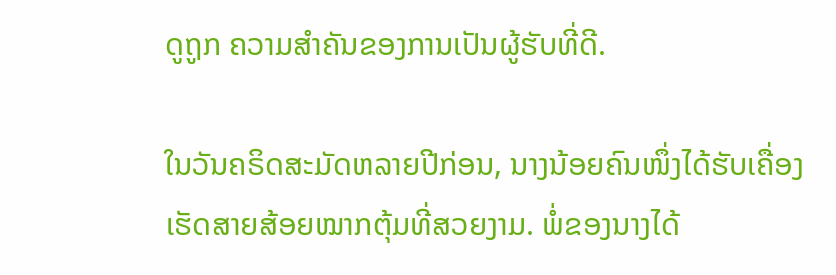ດູຖູກ ຄວາມສຳຄັນຂອງການເປັນຜູ້ຮັບທີ່ດີ.

ໃນວັນຄຣິດສະມັດຫລາຍປີກ່ອນ, ນາງນ້ອຍຄົນໜຶ່ງໄດ້ຮັບເຄື່ອງເຮັດສາຍສ້ອຍໝາກຕຸ້ມທີ່ສວຍງາມ. ພໍ່ຂອງນາງໄດ້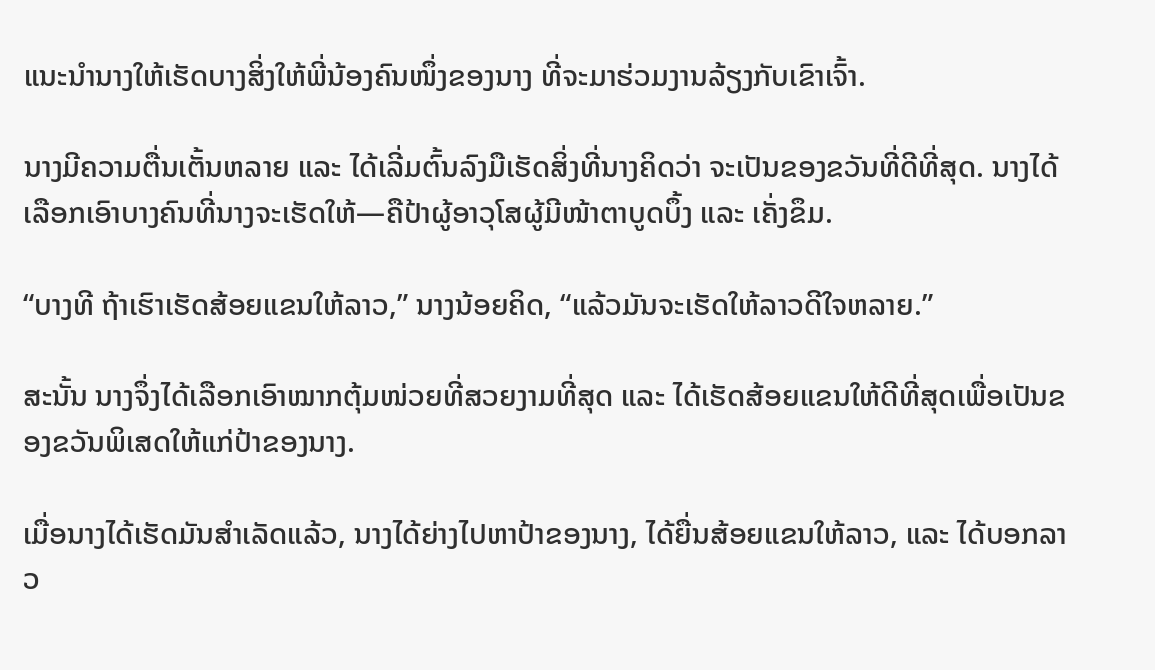ແນະນຳນາງໃຫ້ເຮັດບາງສິ່ງໃຫ້ພີ່ນ້ອງຄົນໜຶ່ງຂອງນາງ ທີ່ຈະມາຮ່ວມງານລ້ຽງກັບເຂົາເຈົ້າ.

ນາງມີຄວາມຕື່ນເຕັ້ນຫລາຍ ແລະ ໄດ້ເລີ່ມຕົ້ນລົງມືເຮັດສິ່ງທີ່ນາງຄິດວ່າ ຈະເປັນຂອງຂວັນທີ່ດີທີ່ສຸດ. ນາງໄດ້ເລືອກເອົາບາງຄົນທີ່ນາງຈະເຮັດໃຫ້—ຄືປ້າຜູ້ອາວຸໂສຜູ້ມີໜ້າຕາບູດບຶ້ງ ແລະ ເຄັ່ງຂຶມ.

“ບາງທີ ຖ້າເຮົາເຮັດສ້ອຍແຂນໃຫ້ລາວ,” ນາງນ້ອຍຄິດ, “ແລ້ວມັນຈະເຮັດໃຫ້ລາວດີໃຈຫລາຍ.”

ສະນັ້ນ ນາງຈຶ່ງໄດ້ເລືອກເອົາໝາກຕຸ້ມໜ່ວຍທີ່ສວຍງາມທີ່ສຸດ ແລະ ໄດ້ເຮັດສ້ອຍແຂນໃຫ້ດີທີ່ສຸດເພື່ອເປັນຂອງຂວັນພິເສດໃຫ້ແກ່ປ້າຂອງນາງ.

ເມື່ອນາງໄດ້ເຮັດມັນສຳເລັດແລ້ວ, ນາງໄດ້ຍ່າງໄປຫາປ້າຂອງນາງ, ໄດ້ຍື່ນສ້ອຍແຂນໃຫ້ລາວ, ແລະ ໄດ້ບອກລາວ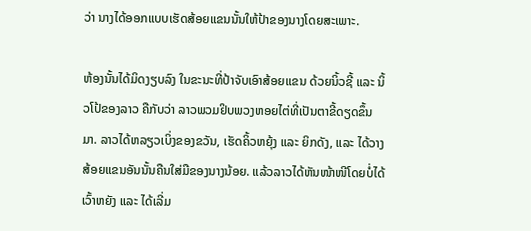ວ່າ ນາງໄດ້ອອກແບບເຮັດສ້ອຍແຂນນັ້ນໃຫ້ປ້າຂອງນາງໂດຍສະເພາະ.

ຫ້ອງນັ້ນໄດ້ມິດງຽບລົງ ໃນຂະນະທີ່ປ້າຈັບເອົາສ້ອຍແຂນ ດ້ວຍນິ້ວຊີ້ ແລະ ນິ້ວໂປ້ຂອງລາວ ຄືກັບວ່າ ລາວພວມຢິບພວງຫອຍໄຕ່ທີ່ເປັນຕາຂີ້ດຽດຂຶ້ນມາ. ລາວໄດ້ຫລຽວເບິ່ງຂອງຂວັນ, ເຮັດຄິ້ວຫຍຸ້ງ ແລະ ຍິກດັງ, ແລະ ໄດ້ວາງສ້ອຍແຂນອັນນັ້ນຄືນໃສ່ມືຂອງນາງນ້ອຍ. ແລ້ວລາວໄດ້ຫັນໜ້າໜີໂດຍບໍ່ໄດ້ເວົ້າຫຍັງ ແລະ ໄດ້ເລີ່ມ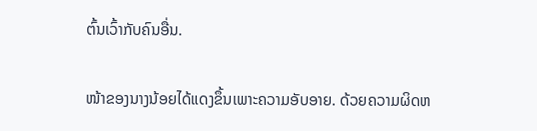ຕົ້ນເວົ້າກັບຄົນອື່ນ.

ໜ້າຂອງນາງນ້ອຍໄດ້ແດງຂຶ້ນເພາະຄວາມອັບອາຍ. ດ້ວຍຄວາມຜິດຫ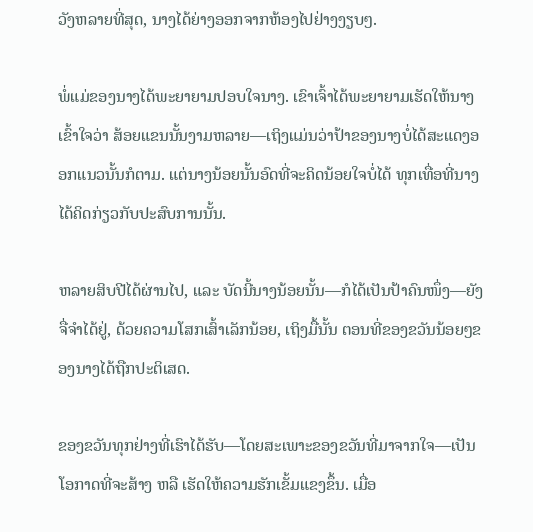ວັງຫລາຍທີ່ສຸດ, ນາງໄດ້ຍ່າງອອກຈາກຫ້ອງໄປຢ່າງງຽບໆ.

ພໍ່ແມ່ຂອງນາງໄດ້ພະຍາຍາມປອບໃຈນາງ. ເຂົາເຈົ້າໄດ້ພະຍາຍາມເຮັດໃຫ້ນາງເຂົ້າໃຈວ່າ ສ້ອຍແຂນນັ້ນງາມຫລາຍ—ເຖິງແມ່ນວ່າປ້າຂອງນາງບໍ່ໄດ້ສະແດງອອກແນວນັ້ນກໍຕາມ. ແຕ່ນາງນ້ອຍນັ້ນອົດທີ່ຈະຄິດນ້ອຍໃຈບໍ່ໄດ້ ທຸກເທື່ອທີ່ນາງໄດ້ຄິດກ່ຽວກັບປະສົບການນັ້ນ.

ຫລາຍສິບປີໄດ້ຜ່ານໄປ, ແລະ ບັດນີ້ນາງນ້ອຍນັ້ນ—ກໍໄດ້ເປັນປ້າຄົນໜຶ່ງ—ຍັງຈື່ຈຳໄດ້ຢູ່, ດ້ວຍຄວາມໂສກເສົ້າເລັກນ້ອຍ, ເຖິງມື້ນັ້ນ ຕອນທີ່ຂອງຂວັນນ້ອຍໆຂອງນາງໄດ້ຖືກປະຕິເສດ.

ຂອງຂວັນທຸກຢ່າງທີ່ເຮົາໄດ້ຮັບ—ໂດຍສະເພາະຂອງຂວັນທີ່ມາຈາກໃຈ—ເປັນໂອກາດທີ່ຈະສ້າງ ຫລື ເຮັດໃຫ້ຄວາມຮັກເຂັ້ມແຂງຂຶ້ນ. ເມື່ອ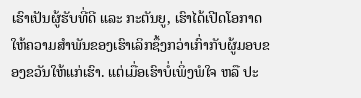ເຮົາເປັນຜູ້ຮັບທີ່ດີ ແລະ ກະຕັນຍູ, ເຮົາໄດ້ເປີດໂອກາດໃຫ້ຄວາມສຳພັນຂອງເຮົາເລິກຊຶ້ງກວ່າເກົ່າກັບຜູ້ມອບຂອງຂວັນໃຫ້ແກ່ເຮົາ. ແຕ່ເມື່ອເຮົາບໍ່ເພິ່ງພໍໃຈ ຫລື ປະ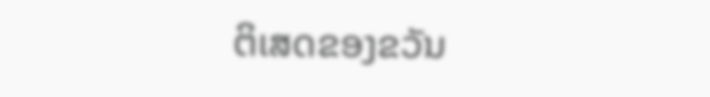ຕິເສດຂອງຂວັນ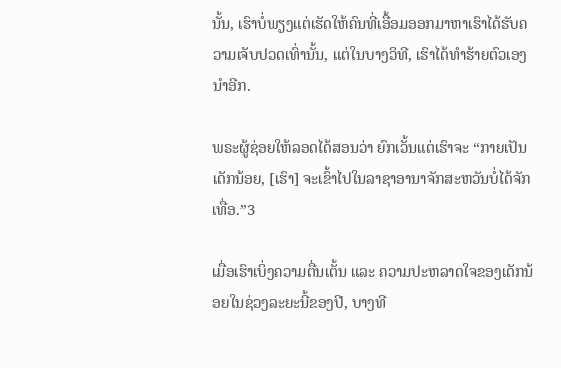ນັ້ນ, ເຮົາບໍ່ພຽງແຕ່ເຮັດໃຫ້ຄົນທີ່ເອື້ອມອອກມາຫາເຮົາໄດ້ຮັບຄວາມເຈັບປວດເທົ່ານັ້ນ, ແຕ່ໃນບາງວິທີ, ເຮົາໄດ້ທຳຮ້າຍຕົວເອງນຳອີກ.

ພຣະຜູ້ຊ່ອຍໃຫ້ລອດໄດ້ສອນວ່າ ຍົກເວັ້ນແຕ່ເຮົາຈະ “ກາຍເປັນເດັກນ້ອຍ, [ເຮົາ] ຈະເຂົ້າໄປໃນລາຊາອານາຈັກສະຫວັນບໍ່ໄດ້ຈັກເທື່ອ.”3

ເມື່ອເຮົາເບິ່ງຄວາມຕື່ນເຕັ້ນ ແລະ ຄວາມປະຫລາດໃຈຂອງເດັກນ້ອຍໃນຊ່ວງລະຍະນີ້ຂອງປີ, ບາງທີ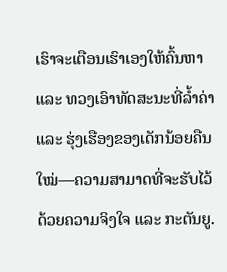ເຮົາຈະເຕືອນເຮົາເອງໃຫ້ຄົ້ນຫາ ແລະ ທວງເອົາທັດສະນະທີ່ລ້ຳຄ່າ ແລະ ຮຸ່ງເຮືອງຂອງເດັກນ້ອຍຄືນໃໝ່—ຄວາມສາມາດທີ່ຈະຮັບໄວ້ດ້ວຍຄວາມຈິງໃຈ ແລະ ກະຕັນຍູ.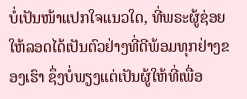ບໍ່ເປັນໜ້າແປກໃຈແນວໃດ, ທີ່ພຣະຜູ້ຊ່ອຍໃຫ້ລອດໄດ້ເປັນຕົວຢ່າງທີ່ດີພ້ອມທຸກຢ່າງຂອງເຮົາ ຊຶ່ງບໍ່ພຽງແຕ່ເປັນຜູ້ໃຫ້ທີ່ເພື່ອ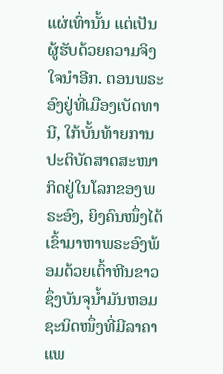ແຜ່ເທົ່ານັ້ນ ແຕ່ເປັນຜູ້ຮັບດ້ວຍຄວາມຈິງໃຈນຳອີກ. ຕອນພຣະອົງຢູ່ທີ່ເມືອງເບັດທານີ, ໃກ້ບັ້ນທ້າຍການປະຕິບັດສາດສະໜາກິດຢູ່ໃນໂລກຂອງພຣະອົງ, ຍິງຄົນໜຶ່ງໄດ້ເຂົ້າມາຫາພຣະອົງພ້ອມດ້ວຍເຕົ້າຫີນຂາວຊຶ່ງບັນຈຸນ້ຳມັນຫອມຊະນິດໜຶ່ງທີ່ມີລາຄາແພ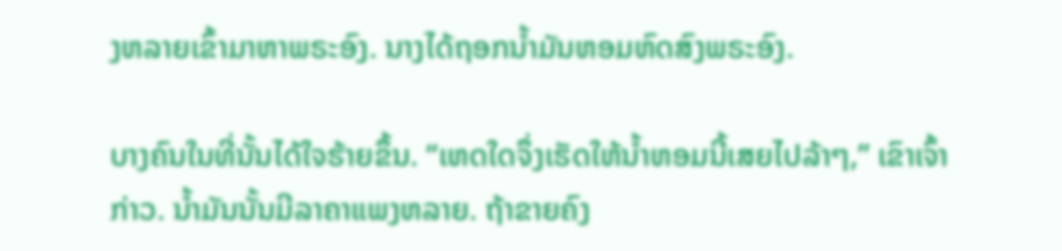ງຫລາຍເຂົ້າມາຫາພຣະອົງ. ນາງໄດ້ຖອກນ້ຳມັນຫອມຫົດສົງພຣະອົງ.

ບາງຄົນໃນທີ່ນັ້ນໄດ້ໃຈຮ້າຍຂຶ້ນ. “ເຫດໃດຈຶ່ງເຮັດໃຫ້ນ້ຳຫອມນີ້ເສຍໄປລ້າໆ,” ເຂົາເຈົ້າກ່າວ. ນ້ຳມັນນັ້ນມີລາຄາແພງຫລາຍ. ຖ້າຂາຍຄົງ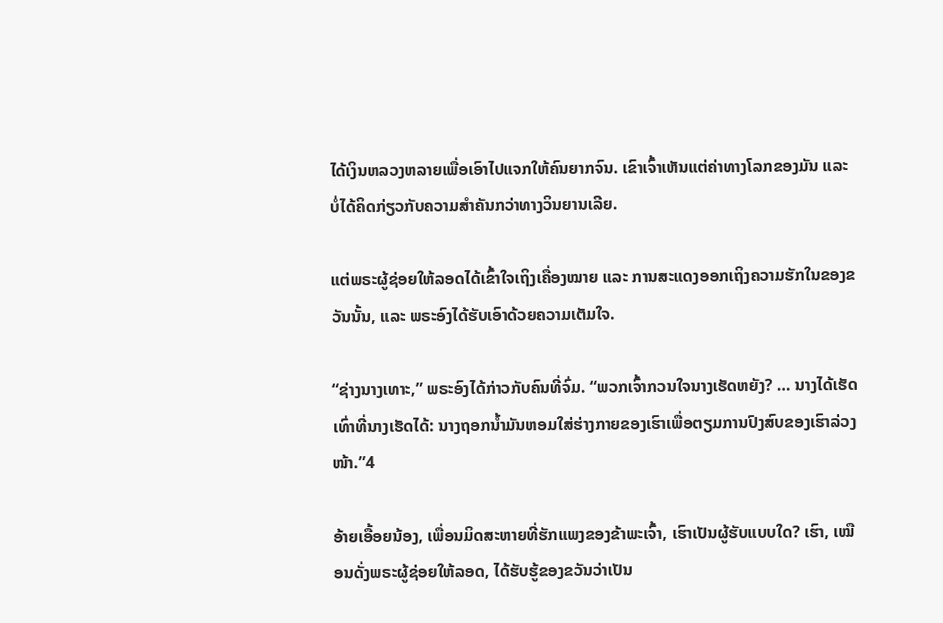ໄດ້ເງິນຫລວງຫລາຍເພື່ອເອົາໄປແຈກໃຫ້ຄົນຍາກຈົນ. ເຂົາເຈົ້າເຫັນແຕ່ຄ່າທາງໂລກຂອງມັນ ແລະ ບໍ່ໄດ້ຄິດກ່ຽວກັບຄວາມສຳຄັນກວ່າທາງວິນຍານເລີຍ.

ແຕ່ພຣະຜູ້ຊ່ອຍໃຫ້ລອດໄດ້ເຂົ້າໃຈເຖິງເຄື່ອງໝາຍ ແລະ ການສະແດງອອກເຖິງຄວາມຮັກໃນຂອງຂວັນນັ້ນ, ແລະ ພຣະອົງໄດ້ຮັບເອົາດ້ວຍຄວາມເຕັມໃຈ.

“ຊ່າງນາງເທາະ,” ພຣະອົງໄດ້ກ່າວກັບຄົນທີ່ຈົ່ມ. “ພວກເຈົ້າກວນໃຈນາງເຮັດຫຍັງ? … ນາງໄດ້ເຮັດເທົ່າທີ່ນາງເຮັດໄດ້: ນາງຖອກນ້ຳມັນຫອມໃສ່ຮ່າງກາຍຂອງເຮົາເພື່ອຕຽມການປົງສົບຂອງເຮົາລ່ວງໜ້າ.”4

ອ້າຍເອື້ອຍນ້ອງ, ເພື່ອນມິດສະຫາຍທີ່ຮັກແພງຂອງຂ້າພະເຈົ້າ, ເຮົາເປັນຜູ້ຮັບແບບໃດ? ເຮົາ, ເໝືອນດັ່ງພຣະຜູ້ຊ່ອຍໃຫ້ລອດ, ໄດ້ຮັບຮູ້ຂອງຂວັນວ່າເປັນ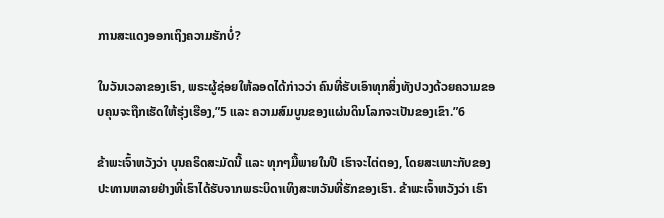ການສະແດງອອກເຖິງຄວາມຮັກບໍ່?

ໃນວັນເວລາຂອງເຮົາ, ພຣະຜູ້ຊ່ອຍໃຫ້ລອດໄດ້ກ່າວວ່າ ຄົນທີ່ຮັບເອົາທຸກສິ່ງທັງປວງດ້ວຍຄວາມຂອບຄຸນຈະຖືກເຮັດໃຫ້ຮຸ່ງເຮືອງ,”5 ແລະ ຄວາມສົມບູນຂອງແຜ່ນດິນໂລກຈະເປັນຂອງເຂົາ.”6

ຂ້າພະເຈົ້າຫວັງວ່າ ບຸນຄຣິດສະມັດນີ້ ແລະ ທຸກໆມື້ພາຍໃນປີ ເຮົາຈະໄຕ່ຕອງ, ໂດຍສະເພາະກັບຂອງປະທານຫລາຍຢ່າງທີ່ເຮົາໄດ້ຮັບຈາກພຣະບິດາເທິງສະຫວັນທີ່ຮັກຂອງເຮົາ. ຂ້າພະເຈົ້າຫວັງວ່າ ເຮົາ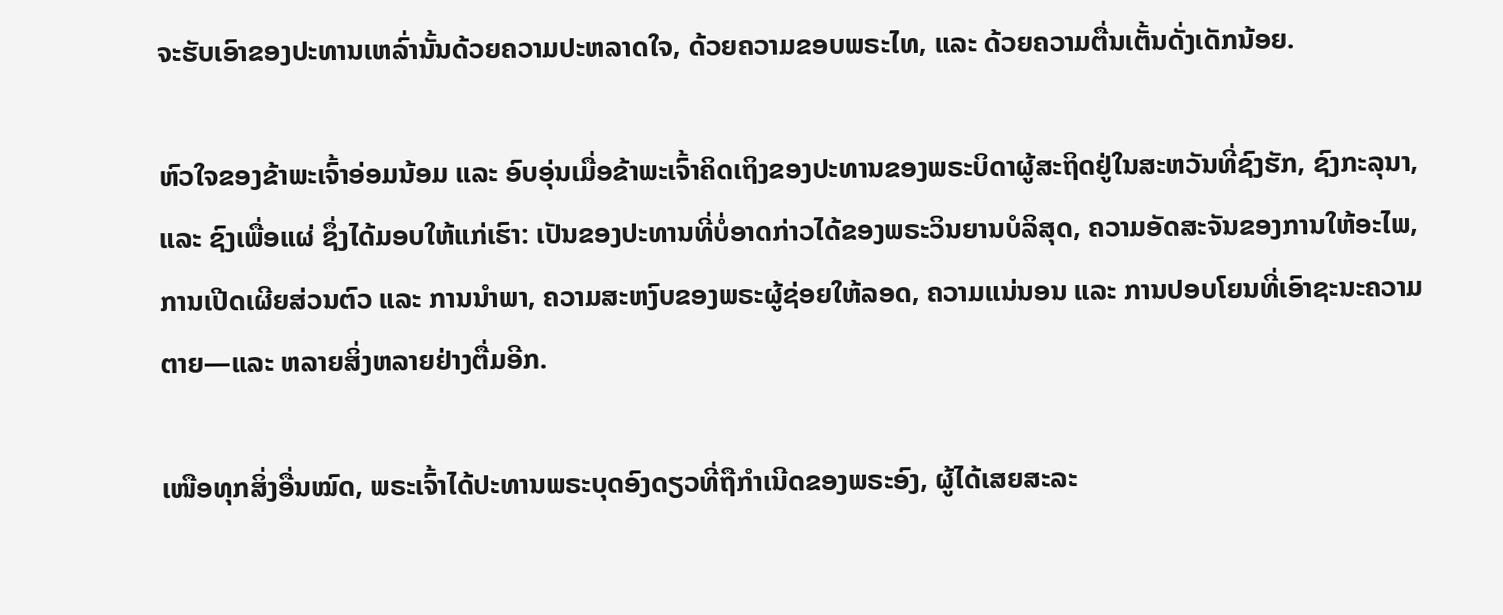ຈະຮັບເອົາຂອງປະທານເຫລົ່ານັ້ນດ້ວຍຄວາມປະຫລາດໃຈ, ດ້ວຍຄວາມຂອບພຣະໄທ, ແລະ ດ້ວຍຄວາມຕື່ນເຕັ້ນດັ່ງເດັກນ້ອຍ.

ຫົວໃຈຂອງຂ້າພະເຈົ້າອ່ອມນ້ອມ ແລະ ອົບອຸ່ນເມື່ອຂ້າພະເຈົ້າຄິດເຖິງຂອງປະທານຂອງພຣະບິດາຜູ້ສະຖິດຢູ່ໃນສະຫວັນທີ່ຊົງຮັກ, ຊົງກະລຸນາ, ແລະ ຊົງເພື່ອແຜ່ ຊຶ່ງໄດ້ມອບໃຫ້ແກ່ເຮົາ: ເປັນຂອງປະທານທີ່ບໍ່ອາດກ່າວໄດ້ຂອງພຣະວິນຍານບໍລິສຸດ, ຄວາມອັດສະຈັນຂອງການໃຫ້ອະໄພ, ການເປີດເຜີຍສ່ວນຕົວ ແລະ ການນຳພາ, ຄວາມສະຫງົບຂອງພຣະຜູ້ຊ່ອຍໃຫ້ລອດ, ຄວາມແນ່ນອນ ແລະ ການປອບໂຍນທີ່ເອົາຊະນະຄວາມຕາຍ—ແລະ ຫລາຍສິ່ງຫລາຍຢ່າງຕື່ມອີກ.

ເໜືອທຸກສິ່ງອື່ນໝົດ, ພຣະເຈົ້າໄດ້ປະທານພຣະບຸດອົງດຽວທີ່ຖືກຳເນີດຂອງພຣະອົງ, ຜູ້ໄດ້ເສຍສະລະ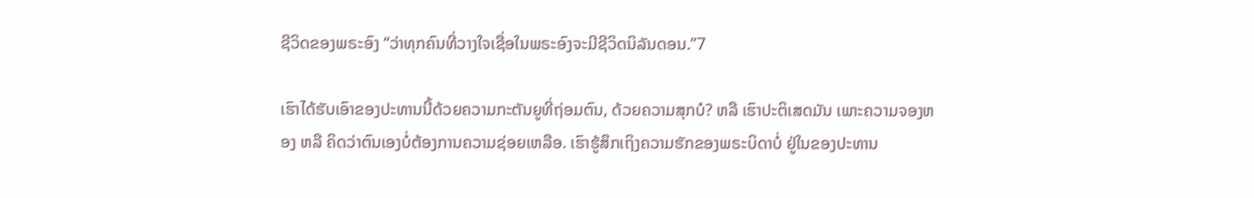ຊີວິດຂອງພຣະອົງ “ວ່າທຸກຄົນທີ່ວາງໃຈເຊື່ອໃນພຣະອົງຈະມີຊີວິດນິລັນດອນ.”7

ເຮົາໄດ້ຮັບເອົາຂອງປະທານນີ້ດ້ວຍຄວາມກະຕັນຍູທີ່ຖ່ອມຕົນ, ດ້ວຍຄວາມສຸກບໍ? ຫລື ເຮົາປະຕິເສດມັນ ເພາະຄວາມຈອງຫອງ ຫລື ຄິດວ່າຕົນເອງບໍ່ຕ້ອງການຄວາມຊ່ອຍເຫລືອ. ເຮົາຮູ້ສຶກເຖິງຄວາມຮັກຂອງພຣະບິດາບໍ່ ຢູ່ໃນຂອງປະທານ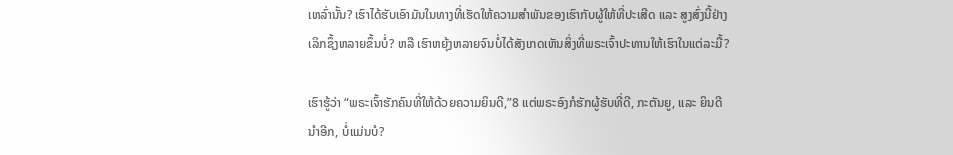ເຫລົ່ານັ້ນ? ເຮົາໄດ້ຮັບເອົາມັນໃນທາງທີ່ເຮັດໃຫ້ຄວາມສຳພັນຂອງເຮົາກັບຜູ້ໃຫ້ທີ່ປະເສີດ ແລະ ສູງສົ່ງນີ້ຢ່າງເລິກຊຶ້ງຫລາຍຂຶ້ນບໍ່? ຫລື ເຮົາຫຍຸ້ງຫລາຍຈົນບໍ່ໄດ້ສັງເກດເຫັນສິ່ງທີ່ພຣະເຈົ້າປະທານໃຫ້ເຮົາໃນແຕ່ລະມື້?

ເຮົາຮູ້ວ່າ “ພຣະເຈົ້າຮັກຄົນທີ່ໃຫ້ດ້ວຍຄວາມຍິນດີ,”8 ແຕ່ພຣະອົງກໍຮັກຜູ້ຮັບທີ່ດີ, ກະຕັນຍູ, ແລະ ຍິນດີນຳອີກ, ບໍ່ແມ່ນບໍ?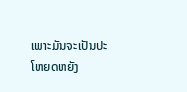ເພາະມັນຈະເປັນປະໂຫຍດຫຍັງ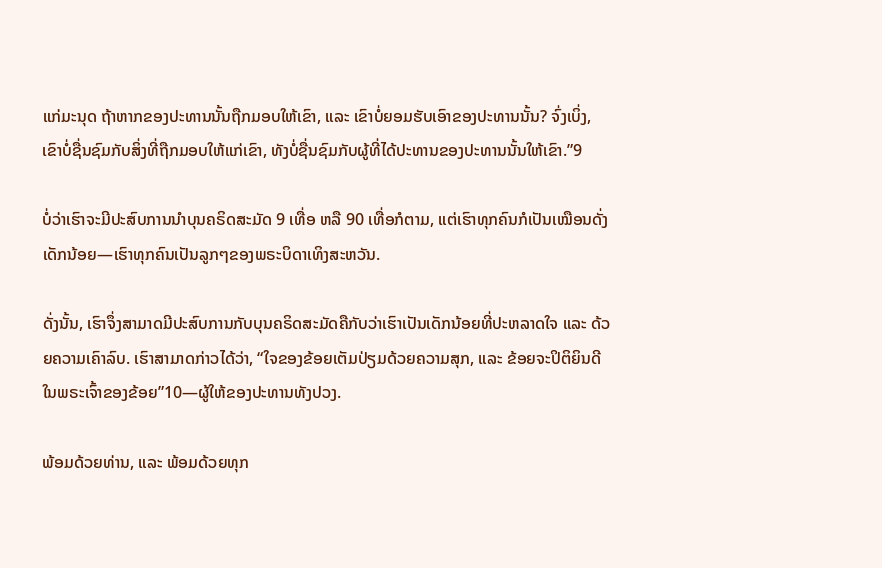ແກ່ມະນຸດ ຖ້າຫາກຂອງປະທານນັ້ນຖືກມອບໃຫ້ເຂົາ, ແລະ ເຂົາບໍ່ຍອມຮັບເອົາຂອງປະທານນັ້ນ? ຈົ່ງເບິ່ງ, ເຂົາບໍ່ຊື່ນຊົມກັບສິ່ງທີ່ຖືກມອບໃຫ້ແກ່ເຂົາ, ທັງບໍ່ຊື່ນຊົມກັບຜູ້ທີ່ໄດ້ປະທານຂອງປະທານນັ້ນໃຫ້ເຂົາ.”9

ບໍ່ວ່າເຮົາຈະມີປະສົບການນຳບຸນຄຣິດສະມັດ 9 ເທື່ອ ຫລື 90 ເທື່ອກໍຕາມ, ແຕ່ເຮົາທຸກຄົນກໍເປັນເໝືອນດັ່ງເດັກນ້ອຍ—ເຮົາທຸກຄົນເປັນລູກໆຂອງພຣະບິດາເທິງສະຫວັນ.

ດັ່ງນັ້ນ, ເຮົາຈຶ່ງສາມາດມີປະສົບການກັບບຸນຄຣິດສະມັດຄືກັບວ່າເຮົາເປັນເດັກນ້ອຍທີ່ປະຫລາດໃຈ ແລະ ດ້ວຍຄວາມເຄົາລົບ. ເຮົາສາມາດກ່າວໄດ້ວ່າ, “ໃຈຂອງຂ້ອຍເຕັມປ່ຽມດ້ວຍຄວາມສຸກ, ແລະ ຂ້ອຍຈະປິຕິຍິນດີໃນພຣະເຈົ້າຂອງຂ້ອຍ”10—ຜູ້ໃຫ້ຂອງປະທານທັງປວງ.

ພ້ອມດ້ວຍທ່ານ, ແລະ ພ້ອມດ້ວຍທຸກ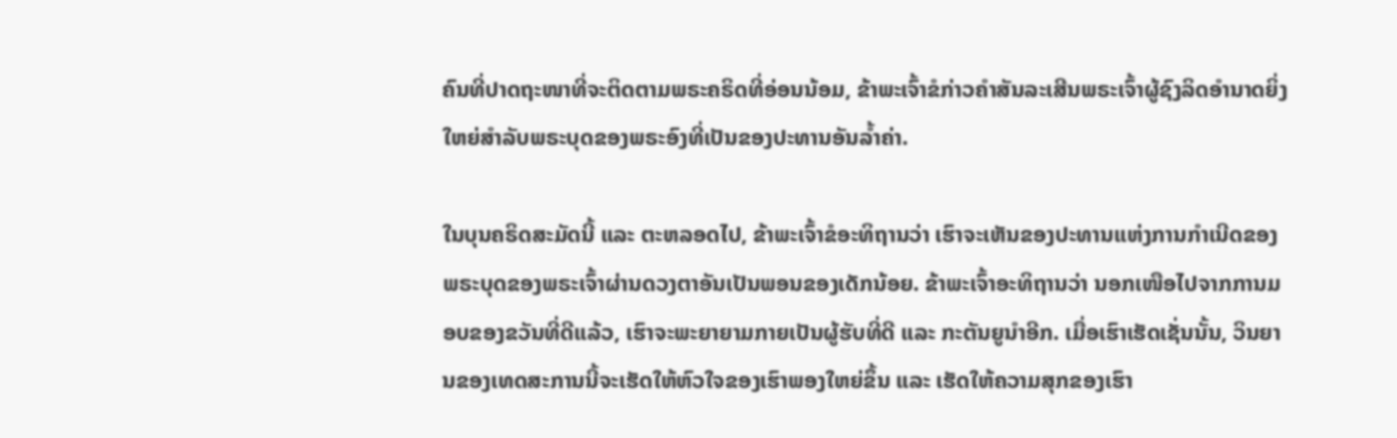ຄົນທີ່ປາດຖະໜາທີ່ຈະຕິດຕາມພຣະຄຣິດທີ່ອ່ອນນ້ອມ, ຂ້າພະເຈົ້າຂໍກ່າວຄຳສັນລະເສີນພຣະເຈົ້າຜູ້ຊົງລິດອຳນາດຍິ່ງໃຫຍ່ສຳລັບພຣະບຸດຂອງພຣະອົງທີ່ເປັນຂອງປະທານອັນລ້ຳຄ່າ.

ໃນບຸນຄຣິດສະມັດນີ້ ແລະ ຕະຫລອດໄປ, ຂ້າພະເຈົ້າຂໍອະທິຖານວ່າ ເຮົາຈະເຫັນຂອງປະທານແຫ່ງການກຳເນີດຂອງພຣະບຸດຂອງພຣະເຈົ້າຜ່ານດວງຕາອັນເປັນພອນຂອງເດັກນ້ອຍ. ຂ້າພະເຈົ້າອະທິຖານວ່າ ນອກເໜືອໄປຈາກການມອບຂອງຂວັນທີ່ດີແລ້ວ, ເຮົາຈະພະຍາຍາມກາຍເປັນຜູ້ຮັບທີ່ດີ ແລະ ກະຕັນຍູນຳອີກ. ເມື່ອເຮົາເຮັດເຊັ່ນນັ້ນ, ວິນຍານຂອງເທດສະການນີ້ຈະເຮັດໃຫ້ຫົວໃຈຂອງເຮົາພອງໃຫຍ່ຂຶ້ນ ແລະ ເຮັດໃຫ້ຄວາມສຸກຂອງເຮົາ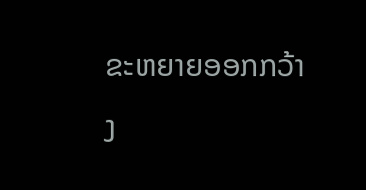ຂະຫຍາຍອອກກວ້າງ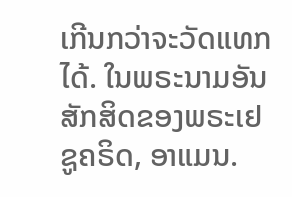ເກີນກວ່າຈະວັດແທກໄດ້. ໃນພຣະນາມອັນສັກສິດຂອງພຣະເຢຊູຄຣິດ, ອາແມນ.